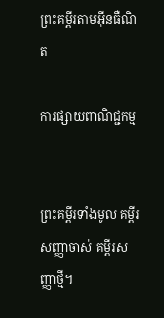ព្រះគម្ពីរតាមអ៊ីនធឺណិត

ការផ្សាយពាណិជ្ជកម្ម


ព្រះគម្ពីរទាំងមូល គម្ពីរសញ្ញាចាស់ គម្ពីរសញ្ញាថ្មី។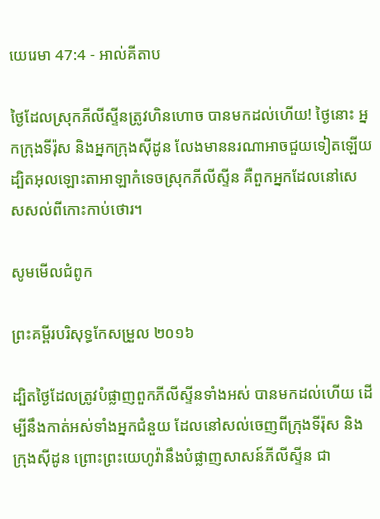យេរេមា 47:4 - អាល់គីតាប

ថ្ងៃដែលស្រុកភីលី‌ស្ទីនត្រូវហិន‌ហោច បានមកដល់ហើយ! ថ្ងៃនោះ អ្នកក្រុងទីរ៉ុស និងអ្នកក្រុងស៊ីដូន លែងមាននរណាអាចជួយទៀតឡើយ ដ្បិតអុលឡោះ‌តាអាឡាកំទេចស្រុកភីលី‌ស្ទីន គឺពួកអ្នកដែលនៅសេស‌សល់ពីកោះកាប់‌ថោរ។

សូមមើលជំពូក

ព្រះគម្ពីរបរិសុទ្ធកែសម្រួល ២០១៦

ដ្បិតថ្ងៃដែលត្រូវបំផ្លាញពួកភីលី‌ស្ទីនទាំងអស់ បានមកដល់ហើយ ដើម្បីនឹងកាត់អស់ទាំងអ្នកជំនួយ ដែលនៅសល់ចេញពីក្រុងទីរ៉ុស និងក្រុងស៊ីដូន ព្រោះព្រះ‌យេហូវ៉ានឹងបំផ្លាញសាសន៍ភីលី‌ស្ទីន ជា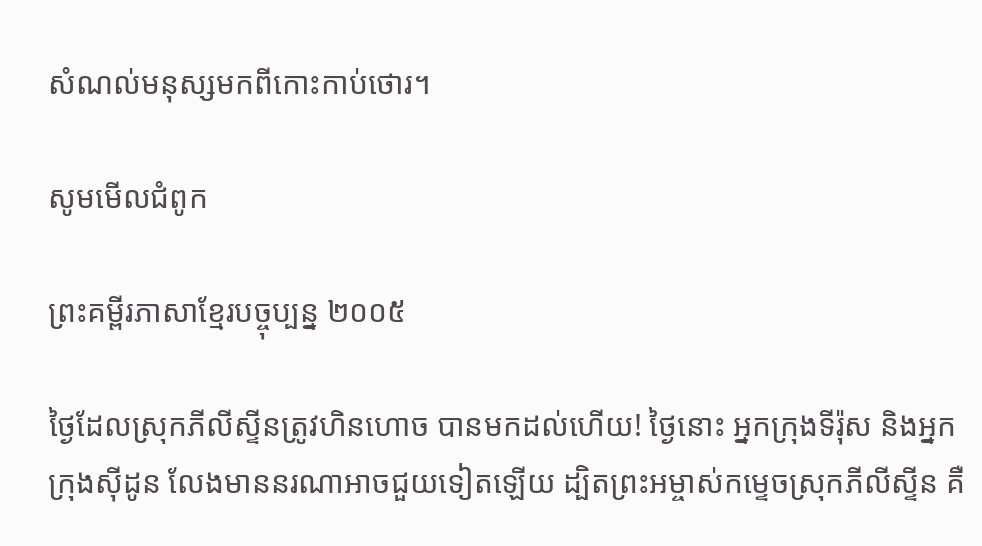សំណល់មនុស្សមកពីកោះកាប់ថោរ។

សូមមើលជំពូក

ព្រះគម្ពីរភាសាខ្មែរបច្ចុប្បន្ន ២០០៥

ថ្ងៃដែលស្រុកភីលីស្ទីនត្រូវហិន‌ហោច បានមកដល់ហើយ! ថ្ងៃនោះ អ្នកក្រុងទីរ៉ុស និងអ្នកក្រុងស៊ីដូន លែងមាននរណាអាចជួយទៀតឡើយ ដ្បិតព្រះ‌អម្ចាស់កម្ទេចស្រុកភីលីស្ទីន គឺ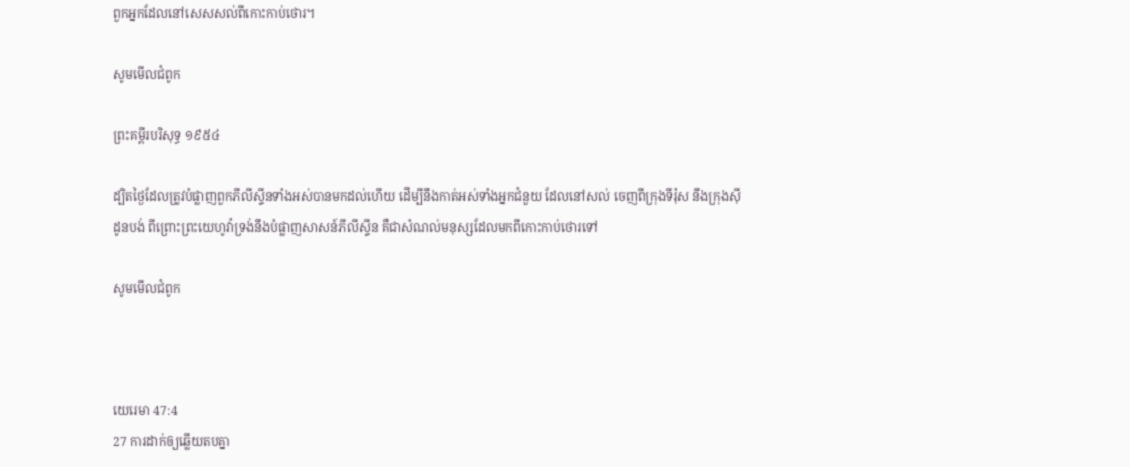ពួកអ្នកដែលនៅសេស‌សល់ពីកោះកាប់‌ថោរ។

សូមមើលជំពូក

ព្រះគម្ពីរបរិសុទ្ធ ១៩៥៤

ដ្បិតថ្ងៃដែលត្រូវបំផ្លាញពួកភីលីស្ទីនទាំងអស់បានមកដល់ហើយ ដើម្បីនឹងកាត់អស់ទាំងអ្នកជំនួយ ដែលនៅសល់ ចេញពីក្រុងទីរ៉ុស នឹងក្រុងស៊ីដូនបង់ ពីព្រោះព្រះ‌យេហូវ៉ាទ្រង់នឹងបំផ្លាញសាសន៍ភីលីស្ទីន គឺជាសំណល់មនុស្សដែលមកពីកោះកាប់ថោរទៅ

សូមមើលជំពូក



យេរេមា 47:4
27 ការដាក់ឲ្យឆ្លើយតបគ្នា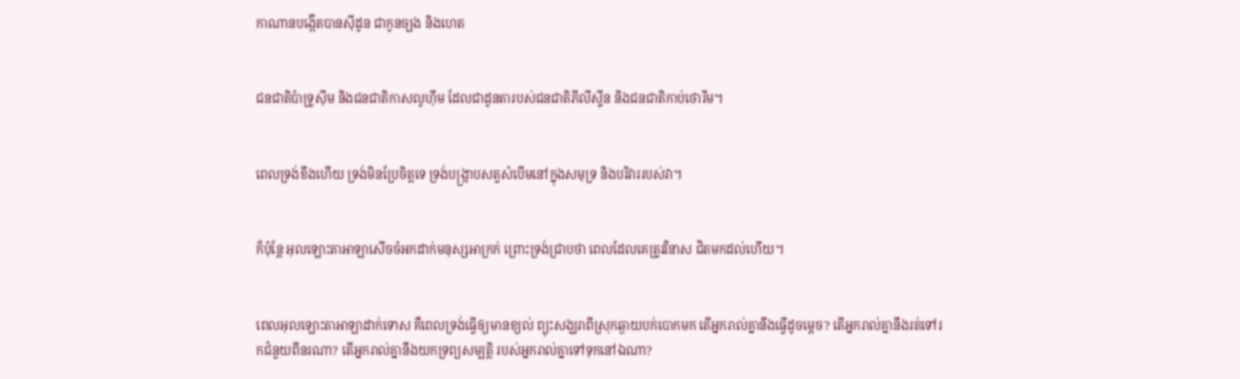កាណានបង្កើតបានស៊ីដូន ជាកូនច្បង និងហេត


ជន‌ជាតិប៉ាទ្រូ‌ស៊ីម និងជន‌ជាតិកាស‌លូហ៊ីម ដែលជាដូន‌តារបស់ជន‌ជាតិភីលី‌ស្ទីន និងជន‌ជាតិកាប់‌ថោរីម។


ពេលទ្រង់ខឹងហើយ ទ្រង់មិនប្រែចិត្តទេ ទ្រង់បង្ក្រាបសត្វសំបើមនៅក្នុងសមុទ្រ និងបរិវាររបស់វា។


ក៏ប៉ុន្តែ អុលឡោះ‌តាអាឡាសើចចំអកដាក់មនុស្សអាក្រក់ ព្រោះទ្រង់ជ្រាបថា ពេលដែលគេត្រូវវិនាស ជិតមកដល់ហើយ។


ពេលអុលឡោះ‌តាអាឡាដាក់ទោស គឺពេលទ្រង់ធ្វើឲ្យមានខ្យល់ ព្យុះសង្ឃរាពីស្រុកឆ្ងាយបក់បោកមក តើអ្នករាល់គ្នានឹងធ្វើដូចម្ដេច? តើអ្នករាល់គ្នានឹងរត់ទៅរកជំនួយពីនរណា? តើអ្នករាល់គ្នានឹងយកទ្រព្យសម្បត្តិ របស់អ្នករាល់គ្នាទៅទុកនៅឯណា?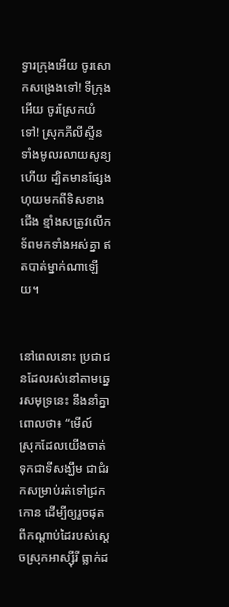ទ្វារក្រុងអើយ ចូរសោកសង្រេងទៅ! ទីក្រុងអើយ ចូរស្រែកយំទៅ! ស្រុកភីលី‌ស្ទីនទាំងមូលរលាយសូន្យហើយ ដ្បិតមានផ្សែងហុយមកពីទិសខាងជើង ខ្មាំងសត្រូវលើកទ័ពមកទាំងអស់គ្នា ឥតបាត់ម្នាក់ណាឡើយ។


នៅពេលនោះ ប្រជា‌ជនដែលរស់នៅតាមឆ្នេរសមុទ្រនេះ នឹងនាំគ្នាពោលថា៖ “មើល៍ ស្រុកដែលយើងចាត់ទុកជាទីសង្ឃឹម ជាជំរកសម្រាប់រត់ទៅជ្រកកោន ដើម្បីឲ្យរួចផុតពីកណ្ដាប់ដៃរបស់ស្ដេចស្រុកអាស្ស៊ីរី ធ្លាក់ដ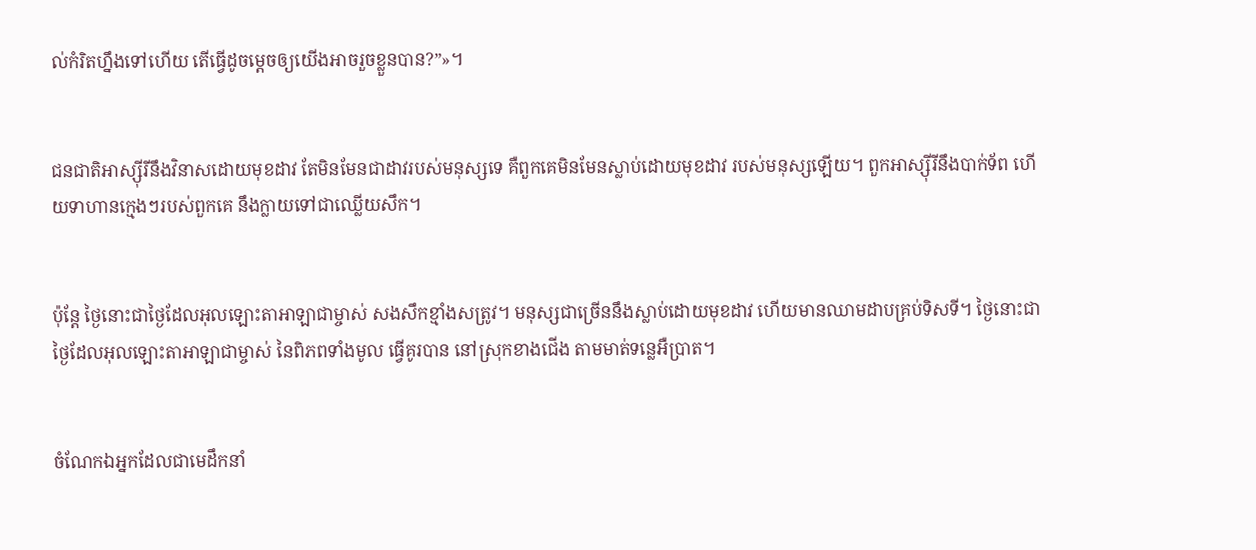ល់កំរិតហ្នឹងទៅហើយ តើធ្វើដូចម្ដេចឲ្យយើងអាចរួចខ្លួនបាន?”»។


ជន‌ជាតិអាស្ស៊ីរីនឹងវិនាសដោយមុខដាវ តែមិនមែនជាដាវរបស់មនុស្សទេ គឺពួកគេមិនមែនស្លាប់ដោយមុខដាវ របស់មនុស្សឡើយ។ ពួកអាស្ស៊ីរីនឹងបាក់ទ័ព ហើយទាហានក្មេងៗរបស់ពួកគេ នឹងក្លាយទៅជាឈ្លើយសឹក។


ប៉ុន្តែ ថ្ងៃនោះជាថ្ងៃដែលអុលឡោះ‌តាអាឡាជាម្ចាស់ សង‌សឹកខ្មាំងសត្រូវ។ មនុស្សជាច្រើននឹងស្លាប់ដោយមុខដាវ ហើយមានឈាមដាបគ្រប់ទិស‌ទី។ ថ្ងៃនោះជាថ្ងៃដែលអុលឡោះ‌តាអាឡាជាម្ចាស់ នៃពិភពទាំងមូល ធ្វើគូរបាន នៅស្រុកខាងជើង តាមមាត់ទន្លេអឺប្រាត។


ចំណែកឯអ្នកដែលជាមេដឹកនាំ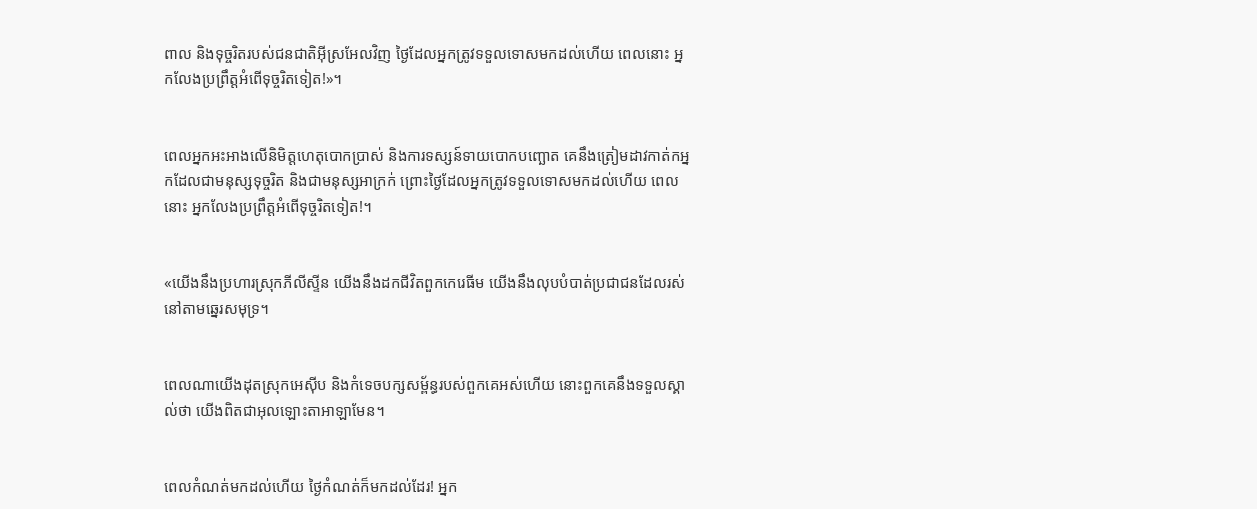ពាល និងទុច្ចរិតរបស់ជន‌ជាតិអ៊ីស្រ‌អែលវិញ ថ្ងៃដែលអ្នកត្រូវទទួលទោសមកដល់ហើយ ពេលនោះ អ្នកលែងប្រព្រឹត្តអំពើទុច្ចរិតទៀត!»។


ពេលអ្នកអះ‌អាងលើនិមិត្ត‌ហេតុបោកប្រាស់ និងការទស្សន៍‌ទាយបោកបញ្ឆោត គេនឹងត្រៀមដាវកាត់កអ្នកដែលជាមនុស្សទុច្ចរិត និងជាមនុស្សអាក្រក់ ព្រោះថ្ងៃដែលអ្នកត្រូវទទួលទោសមកដល់ហើយ ពេលនោះ អ្នកលែងប្រព្រឹត្តអំពើទុច្ចរិតទៀត!។


«យើងនឹងប្រហារស្រុកភីលី‌ស្ទីន យើងនឹងដកជីវិតពួកកេរេ‌ធីម យើងនឹងលុបបំបាត់ប្រជា‌ជនដែលរស់នៅតាមឆ្នេរសមុទ្រ។


ពេលណាយើងដុតស្រុកអេស៊ីប និងកំទេចបក្ស‌សម្ព័ន្ធរបស់ពួកគេអស់ហើយ នោះពួកគេនឹងទទួលស្គាល់ថា យើងពិតជាអុលឡោះ‌តាអាឡាមែន។


ពេលកំណត់មកដល់ហើយ ថ្ងៃកំណត់ក៏មកដល់ដែរ! អ្នក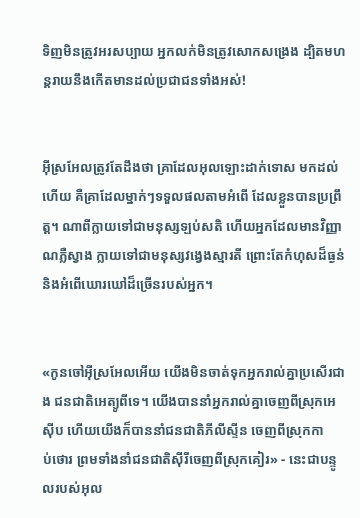ទិញមិនត្រូវអរសប្បាយ អ្នកលក់មិនត្រូវសោកសង្រេង ដ្បិតមហន្ត‌រាយនឹងកើតមានដល់ប្រជា‌ជនទាំងអស់!


អ៊ីស្រ‌អែលត្រូវតែដឹងថា គ្រាដែលអុលឡោះដាក់ទោស មកដល់ហើយ គឺគ្រាដែលម្នាក់ៗទទួលផលតាមអំពើ ដែលខ្លួនបានប្រព្រឹត្ត។ ណាពីក្លាយទៅជាមនុស្សឡប់‌សតិ ហើយអ្នកដែលមានវិញ្ញាណភ្លឺស្វាង ក្លាយទៅជាមនុស្សវង្វេងស្មារតី ព្រោះតែកំហុសដ៏ធ្ងន់ និងអំពើឃោរ‌ឃៅដ៏ច្រើនរបស់អ្នក។


«កូនចៅអ៊ីស្រ‌អែលអើយ យើងមិនចាត់ទុកអ្នករាល់គ្នាប្រសើរជាង ជន‌ជាតិអេត្យូ‌ពីទេ។ យើងបាននាំអ្នករាល់គ្នាចេញពីស្រុកអេស៊ីប ហើយយើងក៏បាននាំជន‌ជាតិភីលី‌ស្ទីន ចេញពីស្រុកកាប់‌ថោរ ព្រមទាំងនាំជន‌ជាតិស៊ីរីចេញពីស្រុកគៀរ» - នេះជាបន្ទូលរបស់អុល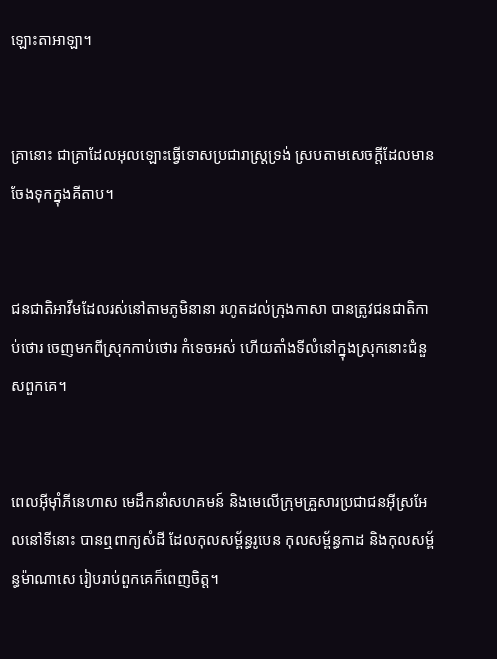ឡោះ‌តាអាឡា។


គ្រានោះ ជាគ្រាដែលអុលឡោះធ្វើទោសប្រជា‌រាស្ដ្រទ្រង់ ស្របតាមសេចក្ដីដែលមានចែងទុកក្នុងគីតាប។


ជន‌ជាតិអាវីមដែលរស់នៅតាមភូមិនានា រហូតដល់ក្រុងកាសា បានត្រូវជន‌ជាតិកាប់‌ថោរ ចេញមកពីស្រុកកាប់‌ថោរ កំទេចអស់ ហើយតាំងទីលំនៅក្នុងស្រុកនោះជំនួសពួកគេ។


ពេលអ៊ីមុាំភីនេ‌ហាស មេដឹកនាំសហគមន៍ និងមេលើក្រុមគ្រួសារប្រជា‌ជនអ៊ីស្រ‌អែលនៅទីនោះ បានឮពាក្យសំដី ដែលកុល‌សម្ព័ន្ធរូបេន កុល‌សម្ព័ន្ធកាដ និងកុល‌សម្ព័ន្ធម៉ាណាសេ រៀបរាប់ពួកគេក៏ពេញចិត្ត។